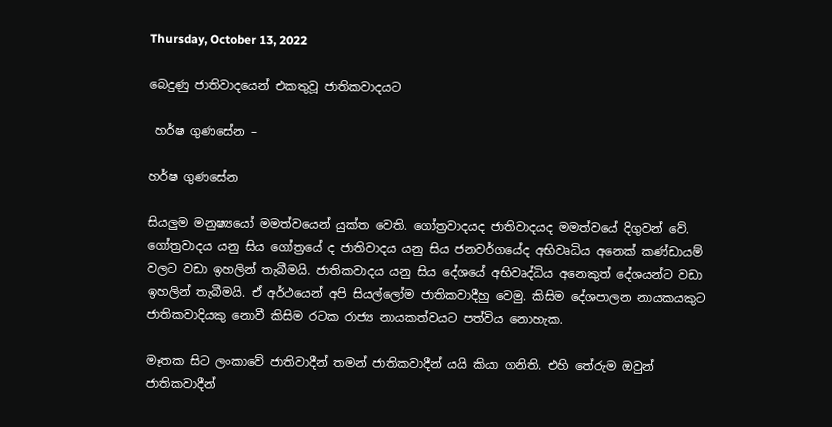Thursday, October 13, 2022

බෙදුණු ජාතිවාදයෙන් එකතුවූ ජාතිකවාදයට

 හර්ෂ ගුණසේන –

හර්ෂ ගුණසේන

සියලුම මනුෂ්‍යයෝ මමත්වයෙන් යුක්ත වෙති. ගෝත්‍රවාදයද ජාතිවාදයද මමත්වයේ දිගුවන් වේ. ගෝත්‍රවාදය යනු සිය ගෝත්‍රයේ ද ජාතිවාදය යනු සිය ජනවර්ගයේද අභිවෘධිය අනෙක් කණ්ඩායම් වලට වඩා ඉහලින් තැබීමයි. ජාතිකවාදය යනු සිය දේශයේ අභිවෘද්ධිය අනෙකුත් දේශයන්ට වඩා ඉහලින් තැබීමයි. ඒ අර්ථයෙන් අපි සියල්ලෝම ජාතිකවාදීහු වෙමු. කිසිම දේශපාලන නායකයකුට ජාතිකවාදියකු නොවී කිසිම රටක රාජ්‍ය නායකත්වයට පත්විය නොහැක.

මෑතක සිට ලංකාවේ ජාතිවාදීන් තමන් ජාතිකවාදීන් යයි කියා ගනිති. එහි තේරුම ඔවුන් ජාතිකවාදීන්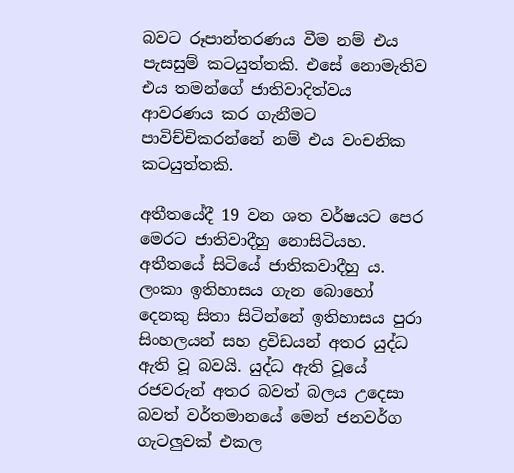බවට රූපාන්තරණය වීම නම් එය පැසසුම් කටයුත්තකි. එසේ නොමැතිව එය තමන්ගේ ජාතිවාදිත්වය ආවරණය කර ගැනීමට පාවිච්චිකරන්නේ නම් එය වංචනික කටයුත්තකි.

අතීතයේදී 19 වන ශත වර්ෂයට පෙර මෙරට ජාතිවාදීහු නොසිටියහ. අතීතයේ සිටියේ ජාතිකවාදීහු ය. ලංකා ඉතිහාසය ගැන බොහෝ දෙනකු සිතා සිටින්නේ ඉතිහාසය පුරා සිංහලයන් සහ ද්‍රවිඩයන් අතර යුද්ධ ඇති වූ බවයි. යුද්ධ ඇති වූයේ රජවරුන් අතර බවත් බලය උදෙසා බවත් වර්තමානයේ මෙන් ජනවර්ග ගැටලුවක් එකල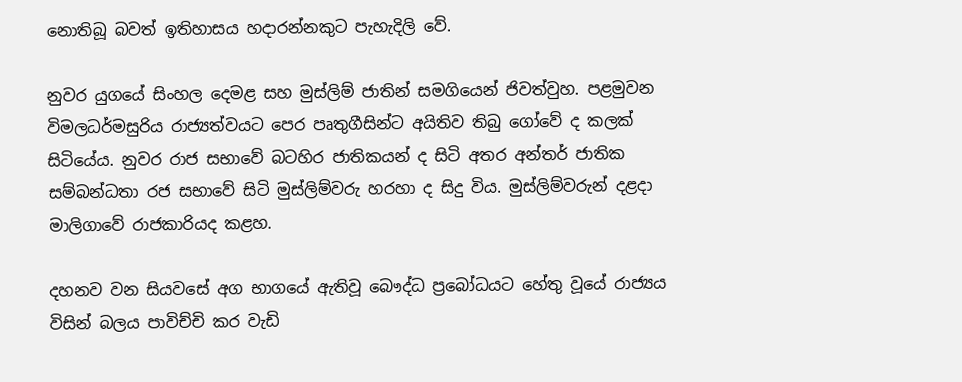නොතිබූ බවත් ඉතිහාසය හදාරන්නකුට පැහැදිලි වේ.

නුවර යුගයේ සිංහල දෙමළ සහ මුස්ලිම් ජාතින් සමගියෙන් ජිවත්වුහ. පළමුවන විමලධර්මසුරිය රාජ්‍යත්වයට පෙර පෘතුගීසින්ට අයිතිව තිබු ගෝවේ ද කලක් සිටියේය. නුවර රාජ සභාවේ බටහිර ජාතිකයන් ද සිටි අතර අන්තර් ජාතික සම්බන්ධතා රජ සභාවේ සිටි මුස්ලිම්වරු හරහා ද සිදු විය. මුස්ලිම්වරුන් දළදා මාලිගාවේ රාජකාරියද කළහ.

දහනව වන සියවසේ අග භාගයේ ඇතිවූ බෞද්ධ ප්‍රබෝධයට හේතු වූයේ රාජ්‍යය විසින් බලය පාවිච්චි කර වැඩි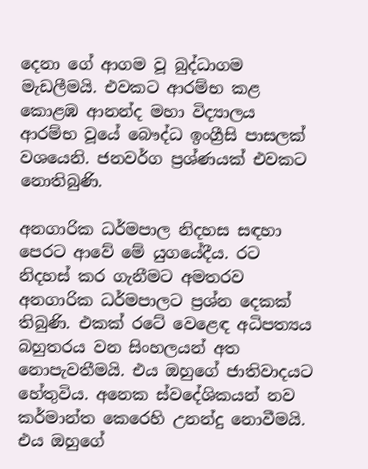දෙනා ගේ ආගම වූ බුද්ධාගම මැඩලීමයි. එවකට ආරම්භ කළ කොළඹ ආනන්ද මහා විද්‍යාලය ආරම්භ වූයේ බෞද්ධ ඉංග්‍රීසි පාසලක් වශයෙනි. ජනවර්ග ප්‍රශ්ණයක් එවකට නොතිබුණි.

අනගාරික ධර්මපාල නිදහස සඳහා පෙරට ආවේ මේ යුගයේදීය. රට නිදහස් කර ගැනීමට අමතරව අනගාරික ධර්මපාලට ප්‍රශ්න දෙකක් තිබුණි. එකක් රටේ වෙළෙඳ අධිපත්‍යය බහුතරය වන සිංහලයන් අත නොපැවතීමයි. එය ඔහුගේ ජාතිවාදයට හේතුවිය. අනෙක ස්වදේශිකයන් නව කර්මාන්ත කෙරෙහි උනන්දු නොවීමයි. එය ඔහුගේ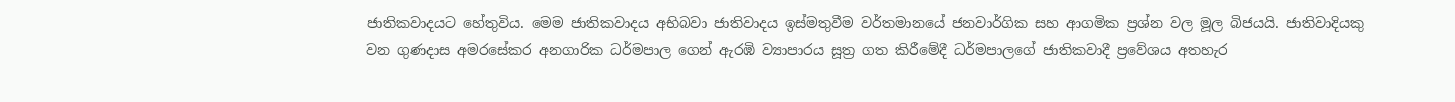ජාතිකවාදයට හේතුවිය. මෙම ජාතිකවාදය අභිබවා ජාතිවාදය ඉස්මතුවීම වර්තමානයේ ජනවාර්ගික සහ ආගමික ප්‍රශ්න වල මූල බිජයයි. ජාතිවාදියකු වන ගුණදාස අමරසේකර අනගාරික ධර්මපාල ගෙන් ඇරඹි ව්‍යාපාරය සූත්‍ර ගත කිරීමේදී ධර්මපාලගේ ජාතිකවාදී ප්‍රවේශය අතහැර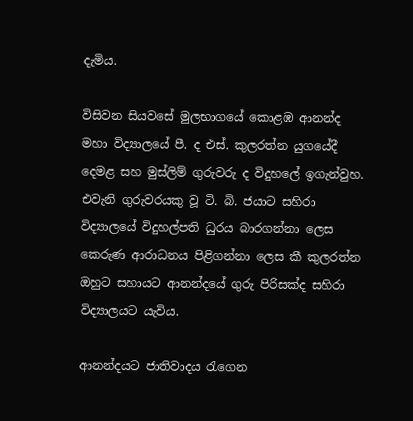දැමිය.

විසිවන සියවසේ මුලභාගයේ කොළඹ ආනන්ද මහා විද්‍යාලයේ පී. ද එස්. කුලරත්න යුගයේදී දෙමළ සහ මුස්ලිම් ගුරුවරු ද විදුහලේ ඉගැන්වුහ. එවැනි ගුරුවරයකු වූ ටි. බි. ජයාට සහිරා විද්‍යාලයේ විදුහල්පති ධුරය බාරගන්නා ලෙස කෙරුණ ආරාධනය පිළිගන්නා ලෙස කී කුලරත්න ඔහුට සහායට ආනන්දයේ ගුරු පිරිසක්ද සහිරා විද්‍යාලයට යැවිය.

ආනන්දයට ජාතිවාදය රැගෙන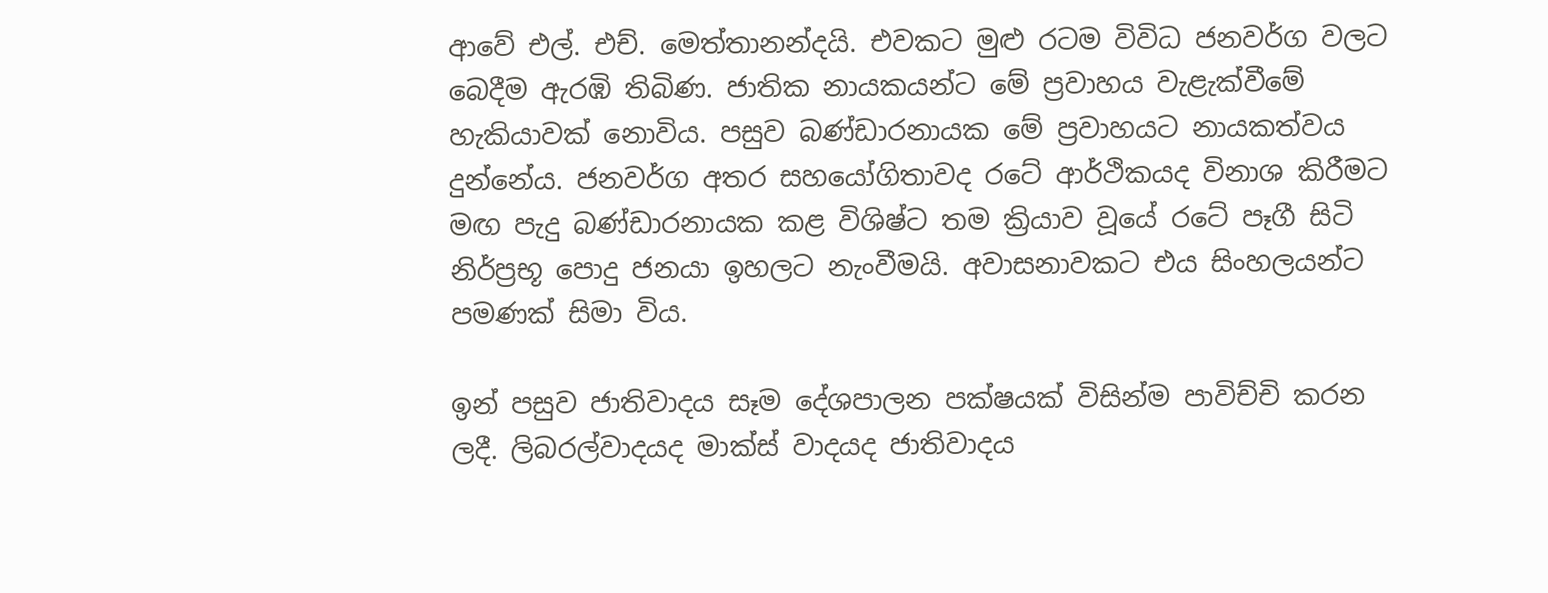ආවේ එල්. එච්. මෙත්තානන්දයි. එවකට මුළු රටම විවිධ ජනවර්ග වලට බෙදීම ඇරඹි තිබිණ. ජාතික නායකයන්ට මේ ප්‍රවාහය වැළැක්වීමේ හැකියාවක් නොවිය. පසුව බණ්ඩාරනායක මේ ප්‍රවාහයට නායකත්වය දුන්නේය. ජනවර්ග අතර සහයෝගිතාවද රටේ ආර්ථිකයද විනාශ කිරීමට මඟ පැදු බණ්ඩාරනායක කළ විශිෂ්ට තම ක්‍රියාව වූයේ රටේ පෑගී සිටි නිර්ප්‍රභූ පොදු ජනයා ඉහලට නැංවීමයි. අවාසනාවකට එය සිංහලයන්ට පමණක් සිමා විය.

ඉන් පසුව ජාතිවාදය සෑම දේශපාලන පක්ෂයක් විසින්ම පාවිච්චි කරන ලදී. ලිබරල්වාදයද මාක්ස් වාදයද ජාතිවාදය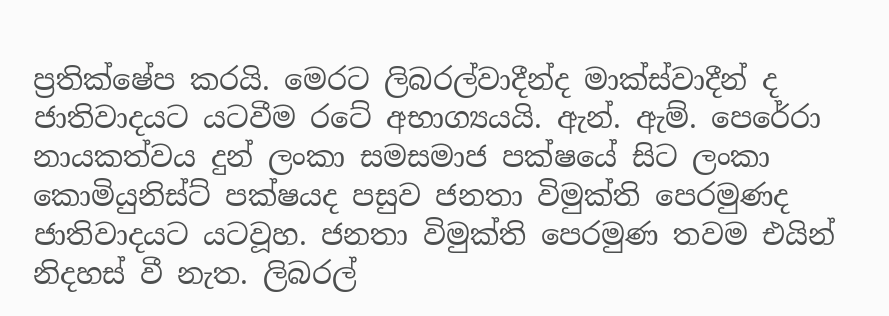ප්‍රතික්ෂේප කරයි. මෙරට ලිබරල්වාදීන්ද මාක්ස්වාදීන් ද ජාතිවාදයට යටවීම රටේ අභාග්‍යයයි. ඇන්. ඇම්. පෙරේරා නායකත්වය දුන් ලංකා සමසමාජ පක්ෂයේ සිට ලංකා කොමියුනිස්ට් පක්ෂයද පසුව ජනතා විමුක්ති පෙරමුණද ජාතිවාදයට යටවූහ. ජනතා විමුක්ති පෙරමුණ තවම එයින් නිදහස් වී නැත. ලිබරල්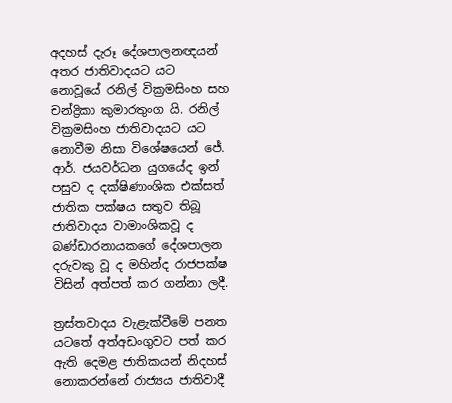අදහස් දැරූ දේශපාලනඥයන් අතර ජාතිවාදයට යට නොවූයේ රනිල් වික්‍රමසිංහ සහ චන්ද්‍රිකා කුමාරතුංග යි. රනිල් වික්‍රමසිංහ ජාතිවාදයට යට නොවීම නිසා විශේෂයෙන් ජේ. ආර්. ජයවර්ධන යුගයේද ඉන් පසුව ද දක්ෂිණාංශික එක්සත් ජාතික පක්ෂය සතුව තිබූ ජාතිවාදය වාමාංශිකවූ ද බණ්ඩාරනායකගේ දේශපාලන දරුවකු වූ ද මහින්ද රාජපක්ෂ විසින් අත්පත් කර ගන්නා ලදී.

ත්‍රස්තවාදය වැළැක්වීමේ පනත යටතේ අත්අඩංගුවට පත් කර ඇති දෙමළ ජාතිකයන් නිදහස් නොකරන්නේ රාජ්‍යය ජාතිවාදී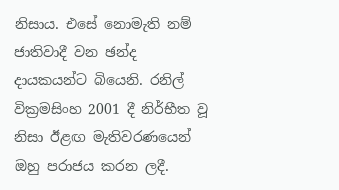නිසාය. එසේ නොමැති නම් ජාතිවාදී වන ඡන්ද දායකයන්ට බියෙනි. රනිල් වික්‍රමසිංහ 2001 දී නිර්භීත වූ නිසා ඊළඟ මැතිවරණයෙන් ඔහු පරාජය කරන ලදී.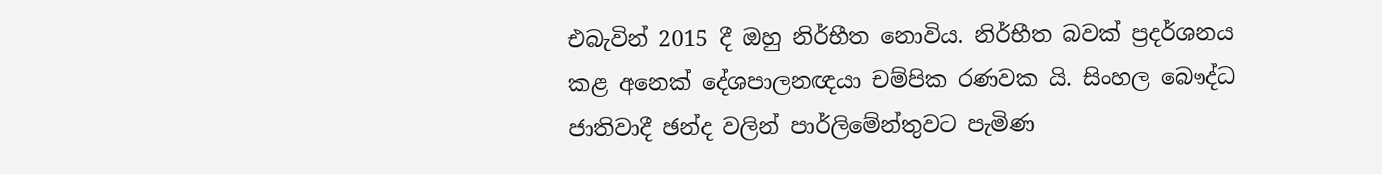එබැවින් 2015 දී ඔහු නිර්භීත නොවිය. නිර්භීත බවක් ප්‍රදර්ශනය කළ අනෙක් දේශපාලනඥයා චම්පික රණවක යි. සිංහල බෞද්ධ ජාතිවාදී ඡන්ද වලින් පාර්ලිමේන්තුවට පැමිණ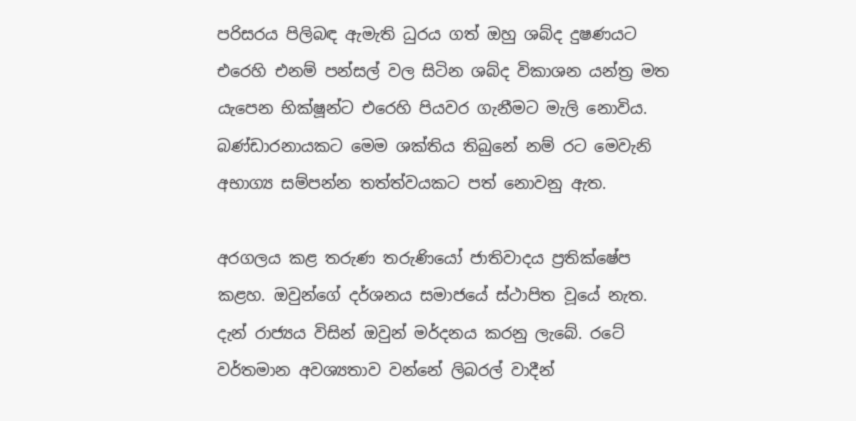පරිසරය පිලිබඳ ඇමැති ධුරය ගත් ඔහු ශබ්ද දුෂණයට එරෙහි එනම් පන්සල් වල සිටින ශබ්ද විකාශන යන්ත්‍ර මත යැපෙන භික්ෂූන්ට එරෙහි පියවර ගැනීමට මැලි නොවිය. බණ්ඩාරනායකට මෙම ශක්තිය තිබුනේ නම් රට මෙවැනි අභාග්‍ය සම්පන්න තත්ත්වයකට පත් නොවනු ඇත.

අරගලය කළ තරුණ තරුණියෝ ජාතිවාදය ප්‍රතික්ෂේප කළහ. ඔවුන්ගේ දර්ශනය සමාජයේ ස්ථාපිත වූයේ නැත. දැන් රාජ්‍යය විසින් ඔවුන් මර්දනය කරනු ලැබේ. රටේ වර්තමාන අවශ්‍යතාව වන්නේ ලිබරල් වාදීන්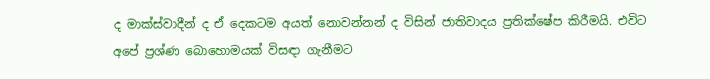ද මාක්ස්වාදීන් ද ඒ දෙකටම අයත් නොවන්නන් ද විසින් ජාතිවාදය ප්‍රතික්ෂේප කිරීමයි. එවිට අපේ ප්‍රශ්ණ බොහොමයක් විසඳා ගැනීමට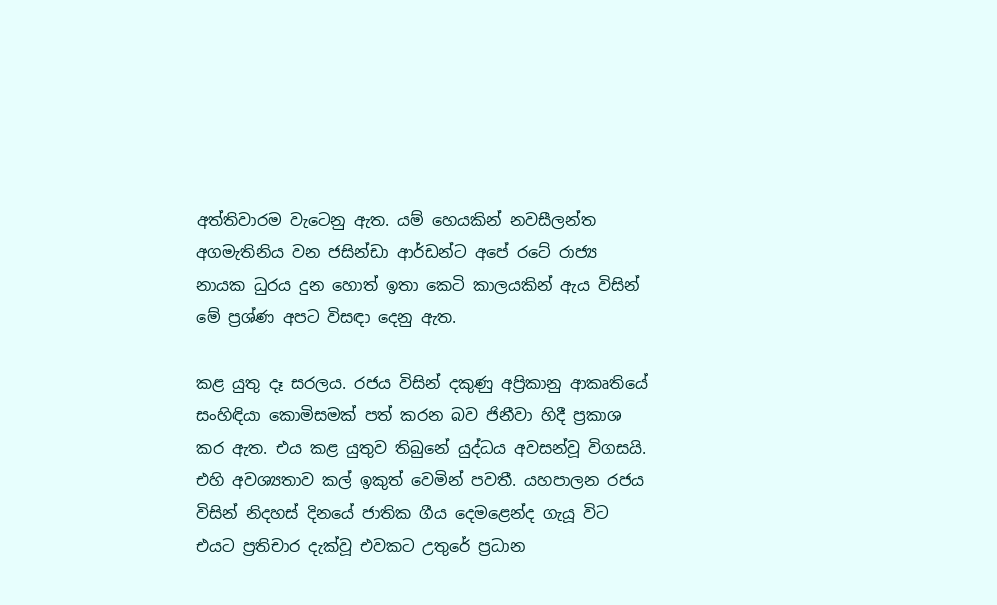අත්තිවාරම වැටෙනු ඇත. යම් හෙයකින් නවසීලන්ත අගමැතිනිය වන ජසින්ඩා ආර්ඩන්ට අපේ රටේ රාජ්‍ය නායක ධුරය දුන හොත් ඉතා කෙටි කාලයකින් ඇය විසින් මේ ප්‍රශ්ණ අපට විසඳා දෙනු ඇත.

කළ යුතු දෑ සරලය. රජය විසින් දකුණු අප්‍රිකානු ආකෘතියේ සංහිඳියා කොමිසමක් පත් කරන බව ජිනීවා හිදී ප්‍රකාශ කර ඇත. එය කළ යුතුව තිබුනේ යුද්ධය අවසන්වූ විගසයි. එහි අවශ්‍යතාව කල් ඉකුත් වෙමින් පවතී. යහපාලන රජය විසින් නිදහස් දිනයේ ජාතික ගීය දෙමළෙන්ද ගැයූ විට  එයට ප්‍රතිචාර දැක්වූ එවකට උතුරේ ප්‍රධාන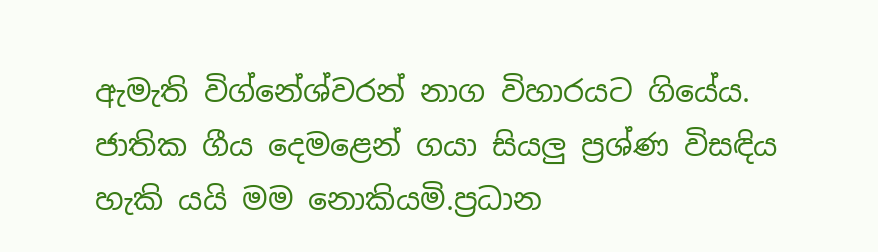ඇමැති විග්නේශ්වරන් නාග විහාරයට ගියේය. ජාතික ගීය දෙමළෙන් ගයා සියලු ප්‍රශ්ණ විසඳිය හැකි යයි මම නොකියමි.ප්‍රධාන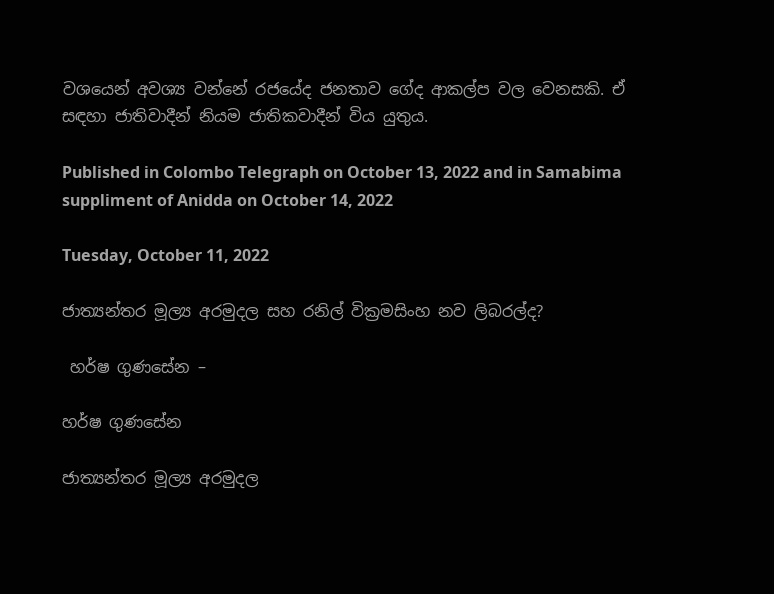වශයෙන් අවශ්‍ය වන්නේ රජයේද ජනතාව ගේද ආකල්ප වල වෙනසකි. ඒ සඳහා ජාතිවාදීන් නියම ජාතිකවාදීන් විය යුතුය.

Published in Colombo Telegraph on October 13, 2022 and in Samabima suppliment of Anidda on October 14, 2022

Tuesday, October 11, 2022

ජාත්‍යන්තර මූල්‍ය අරමුදල සහ රනිල් වික්‍රමසිංහ නව ලිබරල්ද?

 හර්ෂ ගුණසේන –

හර්ෂ ගුණසේන

ජාත්‍යන්තර මූල්‍ය අරමුදල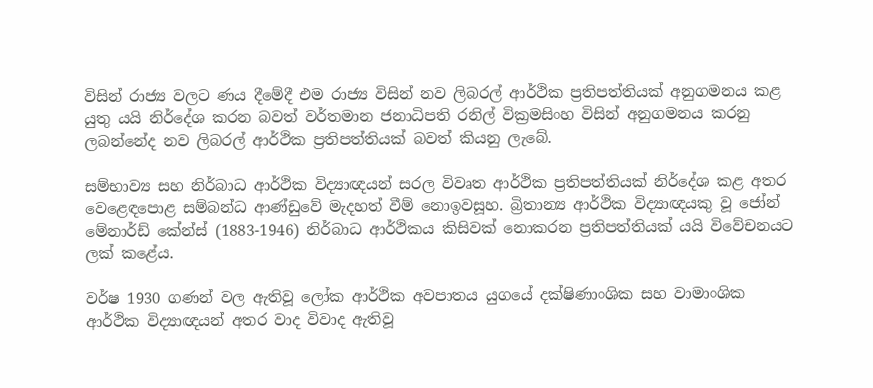විසින් රාජ්‍ය වලට ණය දීමේදී එම රාජ්‍ය විසින් නව ලිබරල් ආර්ථික ප්‍රතිපත්තියක් අනුගමනය කළ යුතු යයි නිර්දේශ කරන බවත් වර්තමාන ජනාධිපති රනිල් වික්‍රමසිංහ විසින් අනුගමනය කරනු ලබන්නේද නව ලිබරල් ආර්ථික ප්‍රතිපත්තියක් බවත් කියනු ලැබේ.

සම්භාව්‍ය සහ නිර්බාධ ආර්ථික විද්‍යාඥයන් සරල විවෘත ආර්ථික ප්‍රතිපත්තියක් නිර්දේශ කළ අතර වෙළෙඳපොළ සම්බන්ධ ආණ්ඩුවේ මැදහත් වීම් නොඉවසූහ. බ්‍රිතාන්‍ය ආර්ථික විද්‍යාඥයකු වූ ජෝන් මේනාර්ඩ් කේන්ස් (1883-1946) නිර්බාධ ආර්ථිකය කිසිවක් නොකරන ප්‍රතිපත්තියක් යයි විවේචනයට ලක් කළේය.

වර්ෂ 1930 ගණන් වල ඇතිවූ ලෝක ආර්ථික අවපාතය යුගයේ දක්ෂිණාංශික සහ වාමාංශික ආර්ථික විද්‍යාඥයන් අතර වාද විවාද ඇතිවූ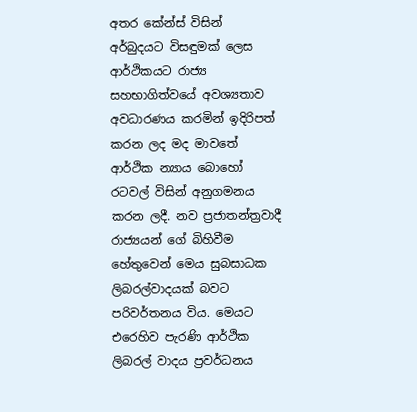අතර කේන්ස් විසින් අර්බුදයට විසඳුමක් ලෙස ආර්ථිකයට රාජ්‍ය සහභාගිත්වයේ අවශ්‍යතාව අවධාරණය කරමින් ඉදිරිපත් කරන ලද මද මාවතේ ආර්ථික න්‍යාය බොහෝ රටවල් විසින් අනුගමනය කරන ලදී. නව ප්‍රජාතන්ත්‍රවාදී  රාජ්‍යයන් ගේ බිහිවීම හේතුවෙන් මෙය සුබසාධක ලිබරල්වාදයක් බවට පරිවර්තනය විය. මෙයට එරෙහිව පැරණි ආර්ථික ලිබරල් වාදය ප්‍රවර්ධනය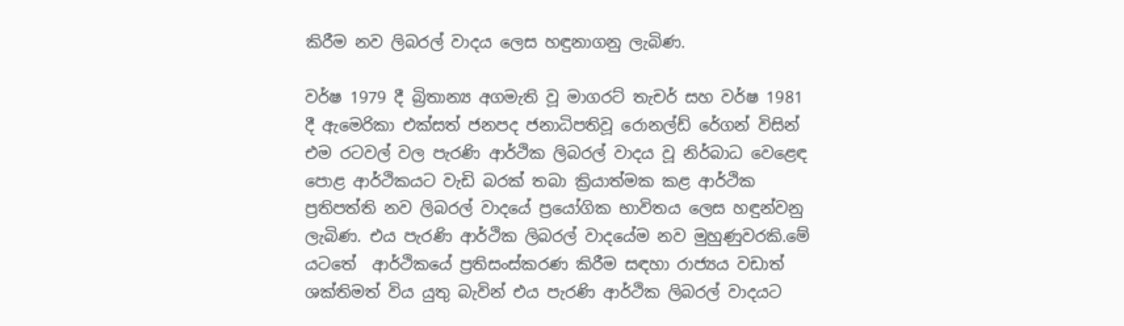කිරීම නව ලිබරල් වාදය ලෙස හඳුනාගනු ලැබිණ.

වර්ෂ 1979 දී බ්‍රිතාන්‍ය අගමැති වූ මාගරට් තැචර් සහ වර්ෂ 1981 දී ඇමෙරිකා එක්සත් ජනපද ජනාධිපතිවූ රොනල්ඩ් රේගන් විසින් එම රටවල් වල පැරණි ආර්ථික ලිබරල් වාදය වූ නිර්බාධ වෙළෙඳ පොළ ආර්ථිකයට වැඩි බරක් තබා ක්‍රියාත්මක කළ ආර්ථික ප්‍රතිපත්ති නව ලිබරල් වාදයේ ප්‍රයෝගික භාවිතය ලෙස හඳුන්වනු ලැබිණ. එය පැරණි ආර්ථික ලිබරල් වාදයේම නව මුහුණුවරකි.මේ යටතේ  ආර්ථිකයේ ප්‍රතිසංස්කරණ කිරීම සඳහා රාජ්‍යය වඩාත් ශක්තිමත් විය යුතු බැවින් එය පැරණි ආර්ථික ලිබරල් වාදයට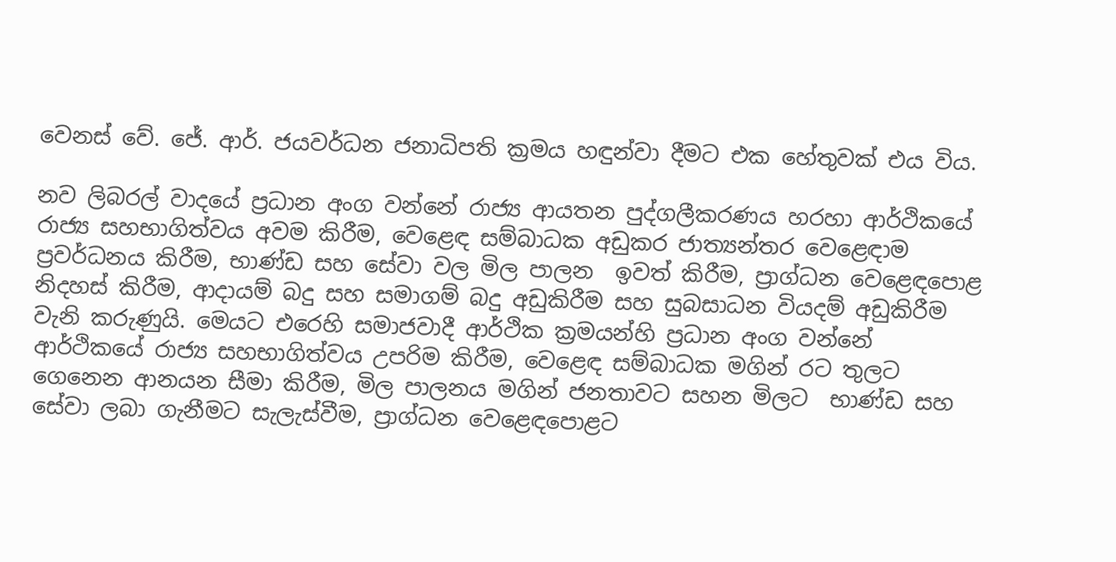වෙනස් වේ. ජේ. ආර්. ජයවර්ධන ජනාධිපති ක්‍රමය හඳුන්වා දීමට එක හේතුවක් එය විය.

නව ලිබරල් වාදයේ ප්‍රධාන අංග වන්නේ රාජ්‍ය ආයතන පුද්ගලීකරණය හරහා ආර්ථිකයේ රාජ්‍ය සහභාගිත්වය අවම කිරීම, වෙළෙඳ සම්බාධක අඩුකර ජාත්‍යන්තර වෙළෙඳාම ප්‍රවර්ධනය කිරීම, භාණ්ඩ සහ සේවා වල මිල පාලන  ඉවත් කිරීම, ප්‍රාග්ධන වෙළෙඳපොළ නිදහස් කිරීම, ආදායම් බදු සහ සමාගම් බදු අඩුකිරීම සහ සුබසාධන වියදම් අඩුකිරීම  වැනි කරුණුයි. මෙයට එරෙහි සමාජවාදී ආර්ථික ක්‍රමයන්හි ප්‍රධාන අංග වන්නේ ආර්ථිකයේ රාජ්‍ය සහභාගිත්වය උපරිම කිරීම, වෙළෙඳ සම්බාධක මගින් රට තුලට ගෙනෙන ආනයන සීමා කිරීම, මිල පාලනය මගින් ජනතාවට සහන මිලට  භාණ්ඩ සහ සේවා ලබා ගැනීමට සැලැස්වීම, ප්‍රාග්ධන වෙළෙඳපොළට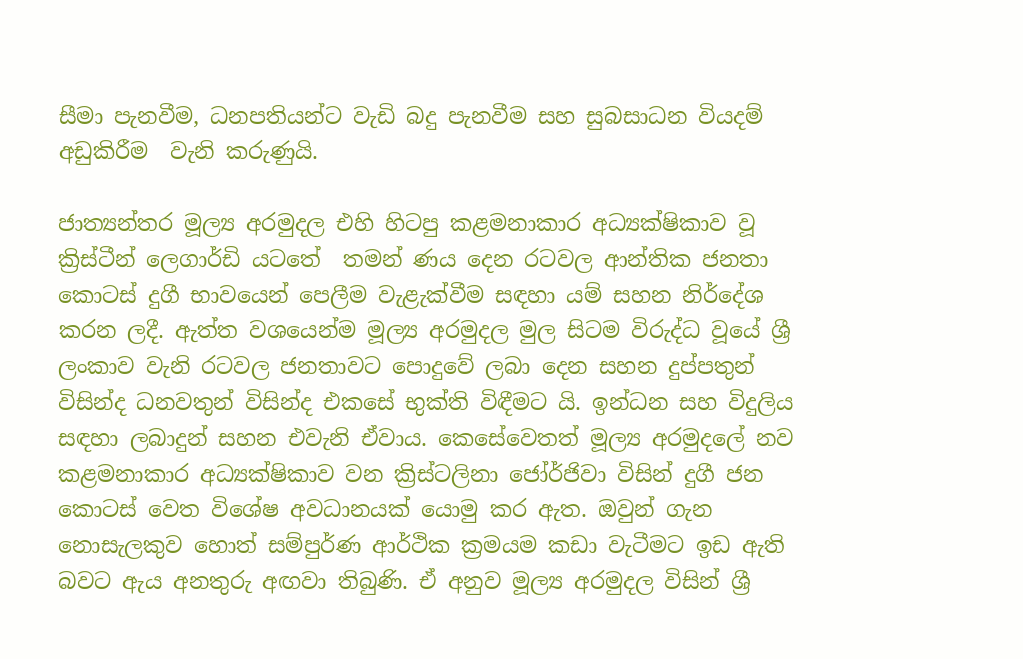සීමා පැනවීම, ධනපතියන්ට වැඩි බදු පැනවීම සහ සුබසාධන වියදම් අඩුකිරීම  වැනි කරුණුයි.

ජාත්‍යන්තර මූල්‍ය අරමුදල එහි හිටපු කළමනාකාර අධ්‍යක්ෂිකාව වූ ක්‍රිස්ටීන් ලෙගාර්ඩි යටතේ  තමන් ණය දෙන රටවල ආන්තික ජනතා කොටස් දුගී භාවයෙන් පෙලීම වැළැක්වීම සඳහා යම් සහන නිර්දේශ කරන ලදී. ඇත්ත වශයෙන්ම මූල්‍ය අරමුදල මුල සිටම විරුද්ධ වූයේ ශ්‍රී ලංකාව වැනි රටවල ජනතාවට පොදුවේ ලබා දෙන සහන දුප්පතුන් විසින්ද ධනවතුන් විසින්ද එකසේ භුක්ති විඳීමට යි. ඉන්ධන සහ විදුලිය සඳහා ලබාදුන් සහන එවැනි ඒවාය. කෙසේවෙතත් මූල්‍ය අරමුදලේ නව කළමනාකාර අධ්‍යක්ෂිකාව වන ක්‍රිස්ටලිනා ජෝර්ජිවා විසින් දුගී ජන කොටස් වෙත විශේෂ අවධානයක් යොමු කර ඇත. ඔවුන් ගැන නොසැලකුව හොත් සම්පුර්ණ ආර්ථික ක්‍රමයම කඩා වැටීමට ඉඩ ඇති බවට ඇය අනතුරු අඟවා තිබුණි. ඒ අනුව මූල්‍ය අරමුදල විසින් ශ්‍රී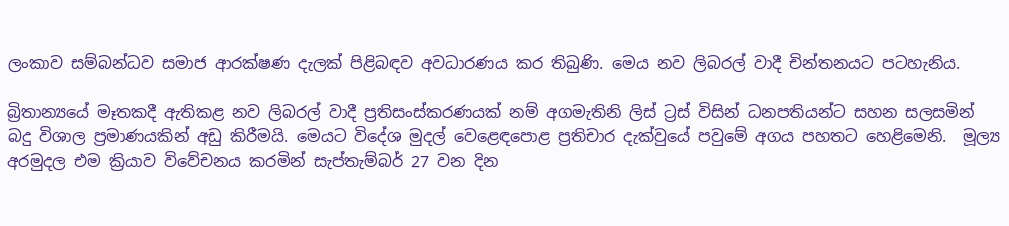ලංකාව සම්බන්ධව සමාජ ආරක්ෂණ දැලක් පිළිබඳව අවධාරණය කර තිබුණි. මෙය නව ලිබරල් වාදී චින්තනයට පටහැනිය.

බ්‍රිතාන්‍යයේ මෑතකදී ඇතිකළ නව ලිබරල් වාදී ප්‍රතිසංස්කරණයක් නම් අගමැතිනි ලිස් ට්‍රස් විසින් ධනපතියන්ට සහන සලසමින් බදු විශාල ප්‍රමාණයකින් අඩු කිරීමයි. මෙයට විදේශ මුදල් වෙළෙඳපොළ ප්‍රතිචාර දැක්වුයේ පවුමේ අගය පහතට හෙළිමෙනි.  මූල්‍ය අරමුදල එම ක්‍රියාව විවේචනය කරමින් සැප්තැම්බර් 27 වන දින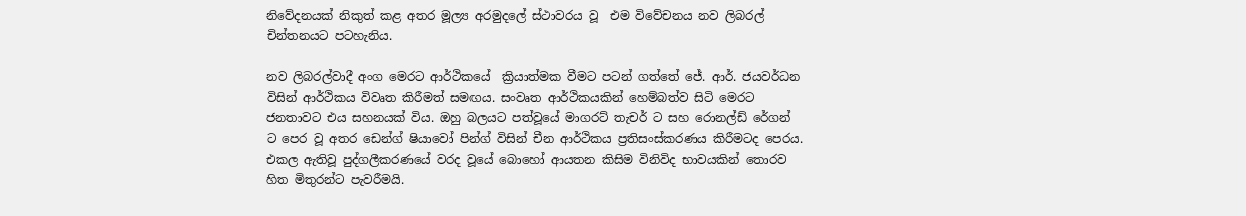නිවේදනයක් නිකුත් කළ අතර මූල්‍ය අරමුදලේ ස්ථාවරය වූ  එම විවේචනය නව ලිබරල් චින්තනයට පටහැනිය.

නව ලිබරල්වාදී අංග මෙරට ආර්ථිකයේ  ක්‍රියාත්මක වීමට පටන් ගත්තේ ජේ. ආර්. ජයවර්ධන විසින් ආර්ථිකය විවෘත කිරීමත් සමඟය. සංවෘත ආර්ථිකයකින් හෙම්බත්ව සිටි මෙරට ජනතාවට එය සහනයක් විය. ඔහු බලයට පත්වූයේ මාගරට් තැචර් ට සහ රොනල්ඩ් රේගන් ට පෙර වූ අතර ඩෙන්ග් ෂියාවෝ පින්ග් විසින් චීන ආර්ථිකය ප්‍රතිසංස්කරණය කිරීමටද පෙරය. එකල ඇතිවූ පුද්ගලීකරණයේ වරද වූයේ බොහෝ ආයතන කිසිම විනිවිද භාවයකින් තොරව හිත මිතුරන්ට පැවරීමයි.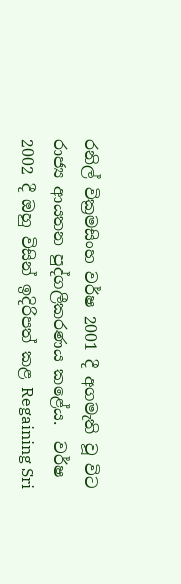රනිල් වික්‍රමසිංහ වර්ෂ 2001 දී අගමැති වූ විට රාජ්‍ය ආයතන පුද්ගලීකරණය කළේය.  වර්ෂ 2002 දී ඔහු විසින් ඉදිරිපත් කළ Regaining Sri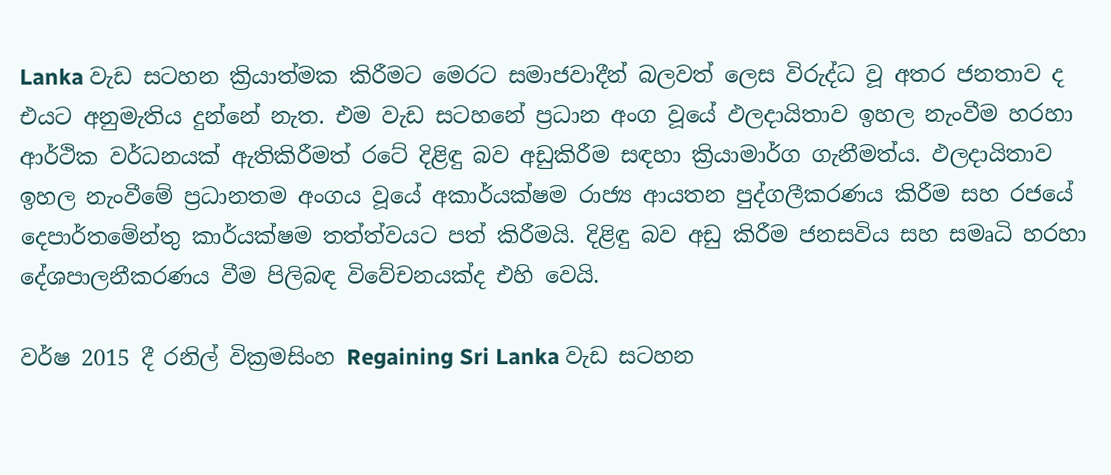Lanka වැඩ සටහන ක්‍රියාත්මක කිරීමට මෙරට සමාජවාදීන් බලවත් ලෙස විරුද්ධ වූ අතර ජනතාව ද එයට අනුමැතිය දුන්නේ නැත. එම වැඩ සටහනේ ප්‍රධාන අංග වූයේ ඵලදායිතාව ඉහල නැංවීම හරහා ආර්ථික වර්ධනයක් ඇතිකිරීමත් රටේ දිළිඳු බව අඩුකිරීම සඳහා ක්‍රියාමාර්ග ගැනීමත්ය. ඵලදායිතාව ඉහල නැංවීමේ ප්‍රධානතම අංගය වූයේ අකාර්යක්ෂම රාජ්‍ය ආයතන පුද්ගලීකරණය කිරීම සහ රජයේ දෙපාර්තමේන්තු කාර්යක්ෂම තත්ත්වයට පත් කිරීමයි. දිළිඳු බව අඩු කිරීම ජනසවිය සහ සමෘධි හරහා දේශපාලනීකරණය වීම පිලිබඳ විවේචනයක්ද එහි වෙයි.

වර්ෂ 2015 දී රනිල් වික්‍රමසිංහ Regaining Sri Lanka වැඩ සටහන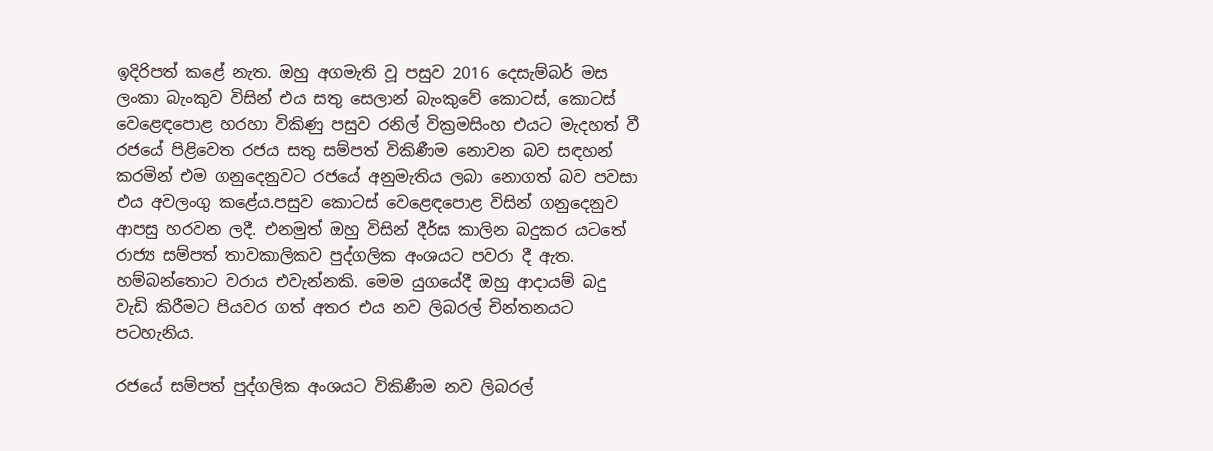ඉදිරිපත් කළේ නැත. ඔහු අගමැති වූ පසුව 2016 දෙසැම්බර් මස  ලංකා බැංකුව විසින් එය සතු සෙලාන් බැංකුවේ කොටස්, කොටස් වෙළෙඳපොළ හරහා විකිණු පසුව රනිල් වික්‍රමසිංහ එයට මැදහත් වී රජයේ පිළිවෙත රජය සතු සම්පත් විකිණීම නොවන බව සඳහන් කරමින් එම ගනුදෙනුවට රජයේ අනුමැතිය ලබා නොගත් බව පවසා එය අවලංගු කළේය.පසුව කොටස් වෙළෙඳපොළ විසින් ගනුදෙනුව ආපසු හරවන ලදී. එනමුත් ඔහු විසින් දීර්ඝ කාලින බදුකර යටතේ රාජ්‍ය සම්පත් තාවකාලිකව පුද්ගලික අංශයට පවරා දී ඇත. හම්බන්තොට වරාය එවැන්නකි. මෙම යුගයේදී ඔහු ආදායම් බදු වැඩි කිරීමට පියවර ගත් අතර එය නව ලිබරල් චින්තනයට පටහැනිය.

රජයේ සම්පත් පුද්ගලික අංශයට විකිණීම නව ලිබරල්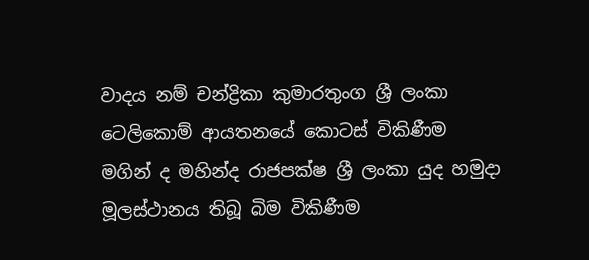වාදය නම් චන්ද්‍රිකා කුමාරතුංග ශ්‍රී ලංකා ටෙලිකොම් ආයතනයේ කොටස් විකිණීම මගින් ද මහින්ද රාජපක්ෂ ශ්‍රී ලංකා යුද හමුදා මූලස්ථානය තිබූ බිම විකිණීම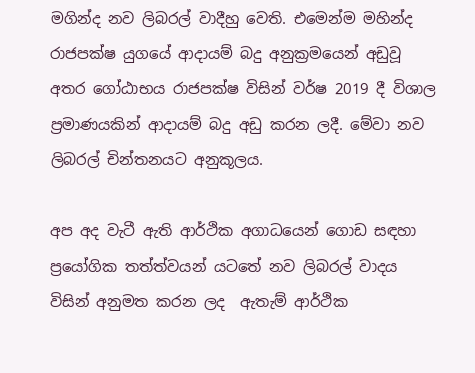මගින්ද නව ලිබරල් වාදීහු වෙති. එමෙන්ම මහින්ද රාජපක්ෂ යුගයේ ආදායම් බදු අනුක්‍රමයෙන් අඩුවූ අතර ගෝඨාභය රාජපක්ෂ විසින් වර්ෂ 2019 දී විශාල ප්‍රමාණයකින් ආදායම් බදු අඩු කරන ලදී. මේවා නව ලිබරල් චින්තනයට අනුකූලය.

අප අද වැටී ඇති ආර්ථික අගාධයෙන් ගොඩ සඳහා ප්‍රයෝගික තත්ත්වයන් යටතේ නව ලිබරල් වාදය විසින් අනුමත කරන ලද  ඇතැම් ආර්ථික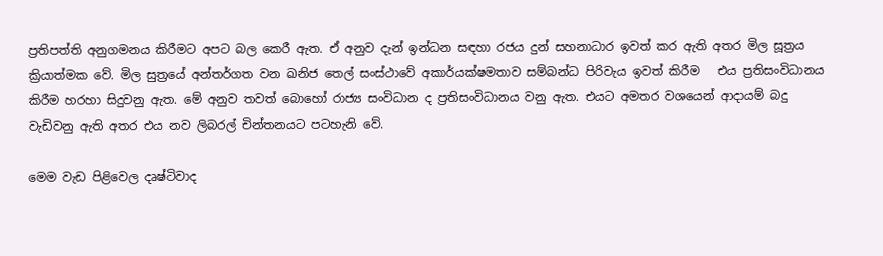ප්‍රතිපත්ති අනුගමනය කිරීමට අපට බල කෙරී ඇත. ඒ අනුව දැන් ඉන්ධන සඳහා රජය දුන් සහනාධාර ඉවත් කර ඇති අතර මිල සූත්‍රය ක්‍රියාත්මක වේ. මිල සුත්‍රයේ අන්තර්ගත වන ඛනිජ තෙල් සංස්ථාවේ අකාර්යක්ෂමතාව සම්බන්ධ පිරිවැය ඉවත් කිරීම   එය ප්‍රතිසංවිධානය කිරීම හරහා සිදුවනු ඇත. මේ අනුව තවත් බොහෝ රාජ්‍ය සංවිධාන ද ප්‍රතිසංවිධානය වනු ඇත. එයට අමතර වශයෙන් ආදායම් බදු වැඩිවනු ඇති අතර එය නව ලිබරල් චින්තනයට පටහැනි වේ.

මෙම වැඩ පිළිවෙල දෘෂ්ටිවාද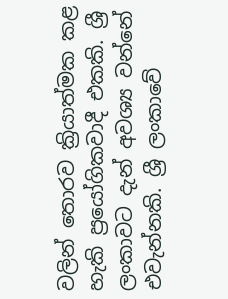වලින් තොරව ක්‍රියාත්මක කළ හැකි ප්‍රයෝගිකවාදී එකකි. ශ්‍රී ලංකාවට දැන් අවශ්‍ය වන්නේ එවැන්නකි. ශ්‍රී ලංකාවේ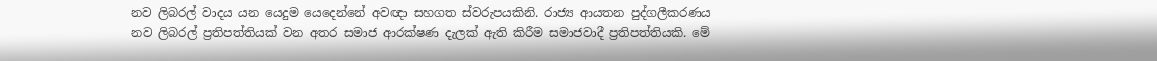නව ලිබරල් වාදය යන යෙදුම යෙදෙන්නේ අවඥා සහගත ස්වරුපයකිනි. රාජ්‍ය ආයතන පුද්ගලීකරණය නව ලිබරල් ප්‍රතිපත්තියක් වන අතර සමාජ ආරක්ෂණ දැලක් ඇති කිරීම සමාජවාදී ප්‍රතිපත්තියකි. මේ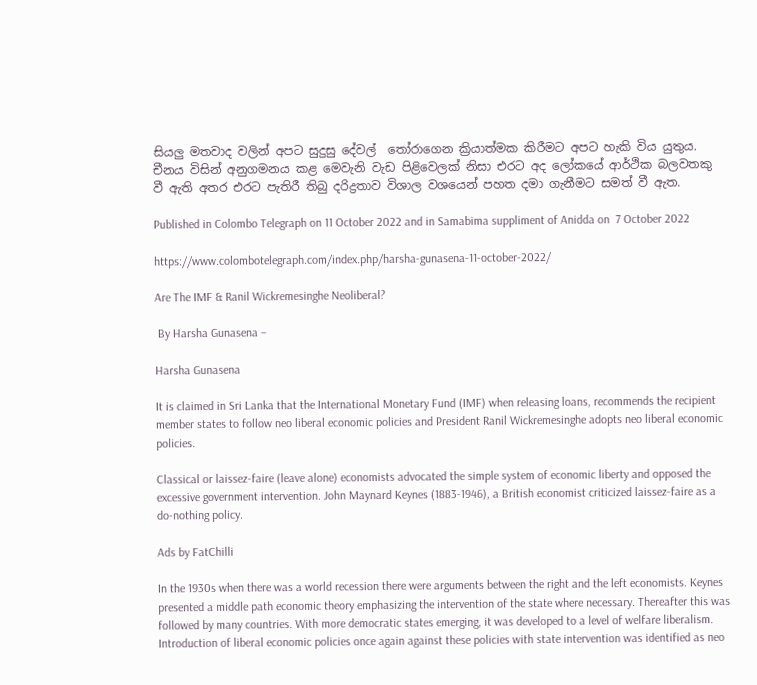සියලු මතවාද වලින් අපට සුදුසු දේවල්  තෝරාගෙන ක්‍රියාත්මක කිරීමට අපට හැකි විය යුතුය. චීනය විසින් අනුගමනය කළ මෙවැනි වැඩ පිළිවෙලක් නිසා එරට අද ලෝකයේ ආර්ථික බලවතකු වී ඇති අතර එරට පැතිරී තිබු දරිද්‍රතාව විශාල වශයෙන් පහත දමා ගැනීමට සමත් වී ඇත.

Published in Colombo Telegraph on 11 October 2022 and in Samabima suppliment of Anidda on  7 October 2022

https://www.colombotelegraph.com/index.php/harsha-gunasena-11-october-2022/

Are The IMF & Ranil Wickremesinghe Neoliberal?

 By Harsha Gunasena –

Harsha Gunasena

It is claimed in Sri Lanka that the International Monetary Fund (IMF) when releasing loans, recommends the recipient member states to follow neo liberal economic policies and President Ranil Wickremesinghe adopts neo liberal economic policies.

Classical or laissez-faire (leave alone) economists advocated the simple system of economic liberty and opposed the excessive government intervention. John Maynard Keynes (1883-1946), a British economist criticized laissez-faire as a do-nothing policy.

Ads by FatChilli

In the 1930s when there was a world recession there were arguments between the right and the left economists. Keynes presented a middle path economic theory emphasizing the intervention of the state where necessary. Thereafter this was followed by many countries. With more democratic states emerging, it was developed to a level of welfare liberalism.  Introduction of liberal economic policies once again against these policies with state intervention was identified as neo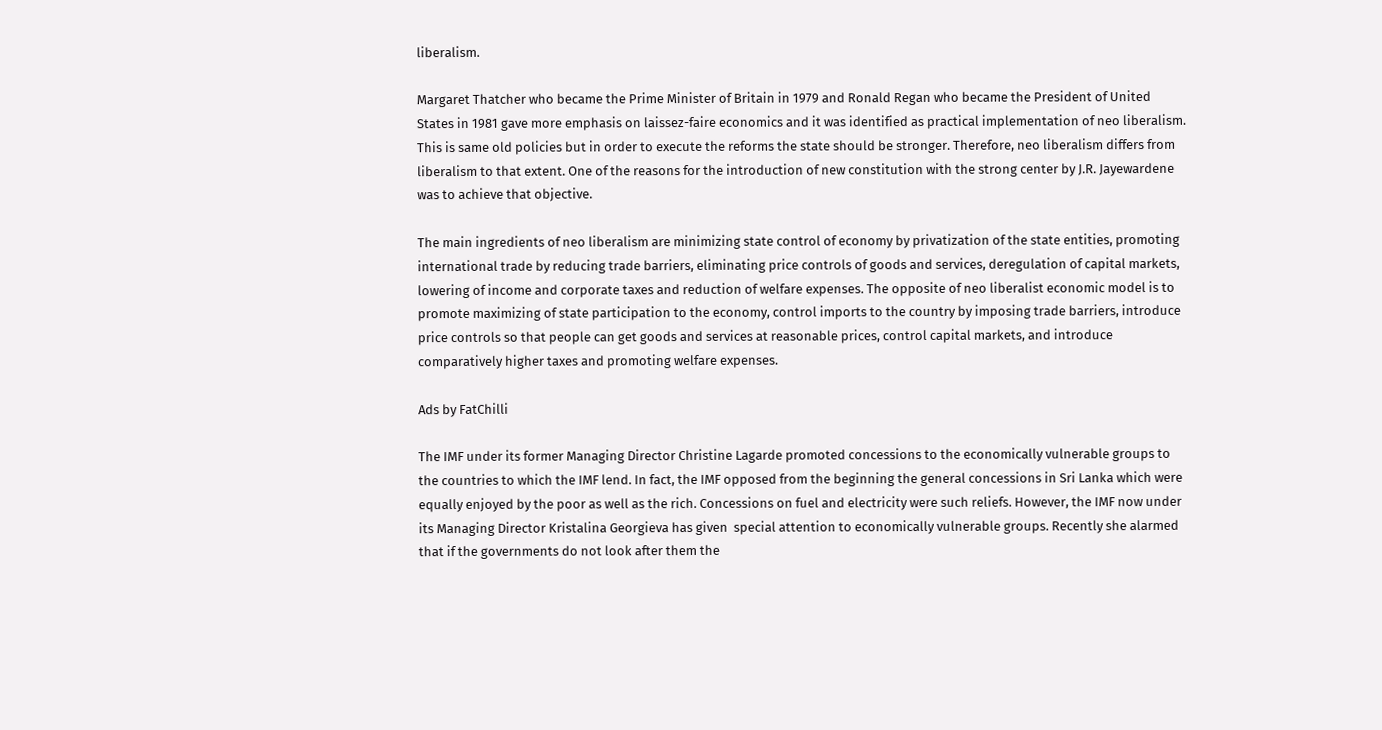liberalism.

Margaret Thatcher who became the Prime Minister of Britain in 1979 and Ronald Regan who became the President of United States in 1981 gave more emphasis on laissez-faire economics and it was identified as practical implementation of neo liberalism. This is same old policies but in order to execute the reforms the state should be stronger. Therefore, neo liberalism differs from liberalism to that extent. One of the reasons for the introduction of new constitution with the strong center by J.R. Jayewardene was to achieve that objective.

The main ingredients of neo liberalism are minimizing state control of economy by privatization of the state entities, promoting international trade by reducing trade barriers, eliminating price controls of goods and services, deregulation of capital markets, lowering of income and corporate taxes and reduction of welfare expenses. The opposite of neo liberalist economic model is to promote maximizing of state participation to the economy, control imports to the country by imposing trade barriers, introduce price controls so that people can get goods and services at reasonable prices, control capital markets, and introduce comparatively higher taxes and promoting welfare expenses.

Ads by FatChilli

The IMF under its former Managing Director Christine Lagarde promoted concessions to the economically vulnerable groups to the countries to which the IMF lend. In fact, the IMF opposed from the beginning the general concessions in Sri Lanka which were equally enjoyed by the poor as well as the rich. Concessions on fuel and electricity were such reliefs. However, the IMF now under its Managing Director Kristalina Georgieva has given  special attention to economically vulnerable groups. Recently she alarmed that if the governments do not look after them the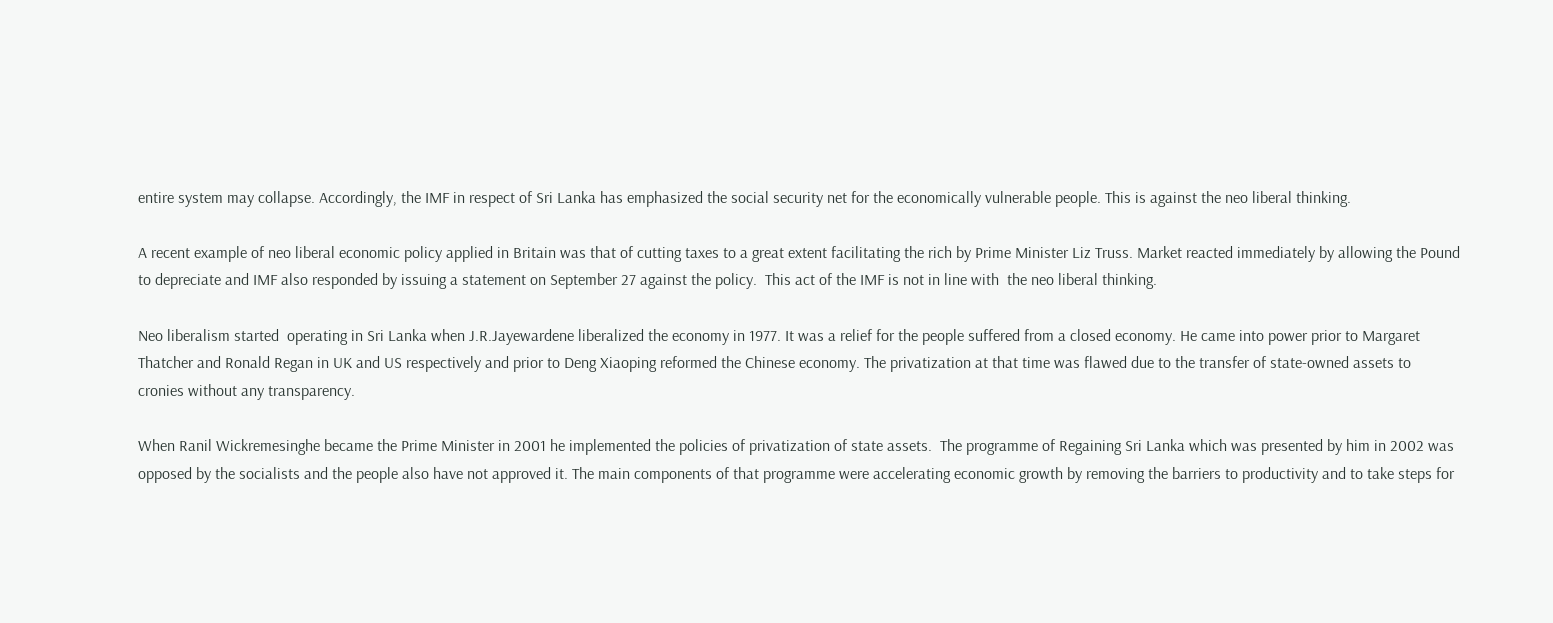entire system may collapse. Accordingly, the IMF in respect of Sri Lanka has emphasized the social security net for the economically vulnerable people. This is against the neo liberal thinking.

A recent example of neo liberal economic policy applied in Britain was that of cutting taxes to a great extent facilitating the rich by Prime Minister Liz Truss. Market reacted immediately by allowing the Pound to depreciate and IMF also responded by issuing a statement on September 27 against the policy.  This act of the IMF is not in line with  the neo liberal thinking.

Neo liberalism started  operating in Sri Lanka when J.R.Jayewardene liberalized the economy in 1977. It was a relief for the people suffered from a closed economy. He came into power prior to Margaret Thatcher and Ronald Regan in UK and US respectively and prior to Deng Xiaoping reformed the Chinese economy. The privatization at that time was flawed due to the transfer of state-owned assets to cronies without any transparency.

When Ranil Wickremesinghe became the Prime Minister in 2001 he implemented the policies of privatization of state assets.  The programme of Regaining Sri Lanka which was presented by him in 2002 was opposed by the socialists and the people also have not approved it. The main components of that programme were accelerating economic growth by removing the barriers to productivity and to take steps for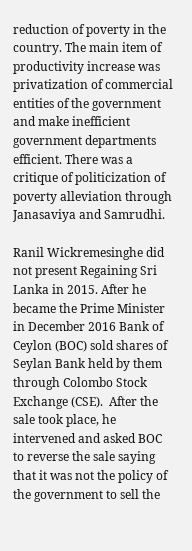reduction of poverty in the country. The main item of productivity increase was privatization of commercial entities of the government and make inefficient government departments efficient. There was a critique of politicization of poverty alleviation through Janasaviya and Samrudhi.

Ranil Wickremesinghe did not present Regaining Sri Lanka in 2015. After he became the Prime Minister in December 2016 Bank of Ceylon (BOC) sold shares of Seylan Bank held by them through Colombo Stock Exchange (CSE).  After the sale took place, he intervened and asked BOC to reverse the sale saying that it was not the policy of the government to sell the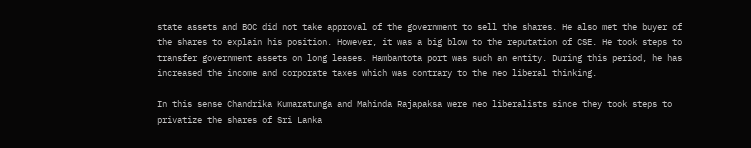state assets and BOC did not take approval of the government to sell the shares. He also met the buyer of the shares to explain his position. However, it was a big blow to the reputation of CSE. He took steps to transfer government assets on long leases. Hambantota port was such an entity. During this period, he has increased the income and corporate taxes which was contrary to the neo liberal thinking.

In this sense Chandrika Kumaratunga and Mahinda Rajapaksa were neo liberalists since they took steps to privatize the shares of Sri Lanka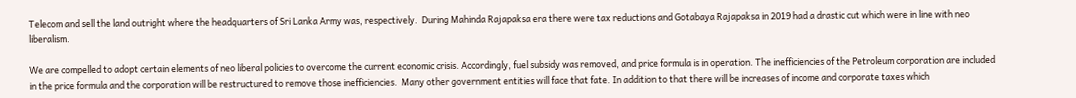Telecom and sell the land outright where the headquarters of Sri Lanka Army was, respectively.  During Mahinda Rajapaksa era there were tax reductions and Gotabaya Rajapaksa in 2019 had a drastic cut which were in line with neo liberalism.

We are compelled to adopt certain elements of neo liberal policies to overcome the current economic crisis. Accordingly, fuel subsidy was removed, and price formula is in operation. The inefficiencies of the Petroleum corporation are included in the price formula and the corporation will be restructured to remove those inefficiencies.  Many other government entities will face that fate. In addition to that there will be increases of income and corporate taxes which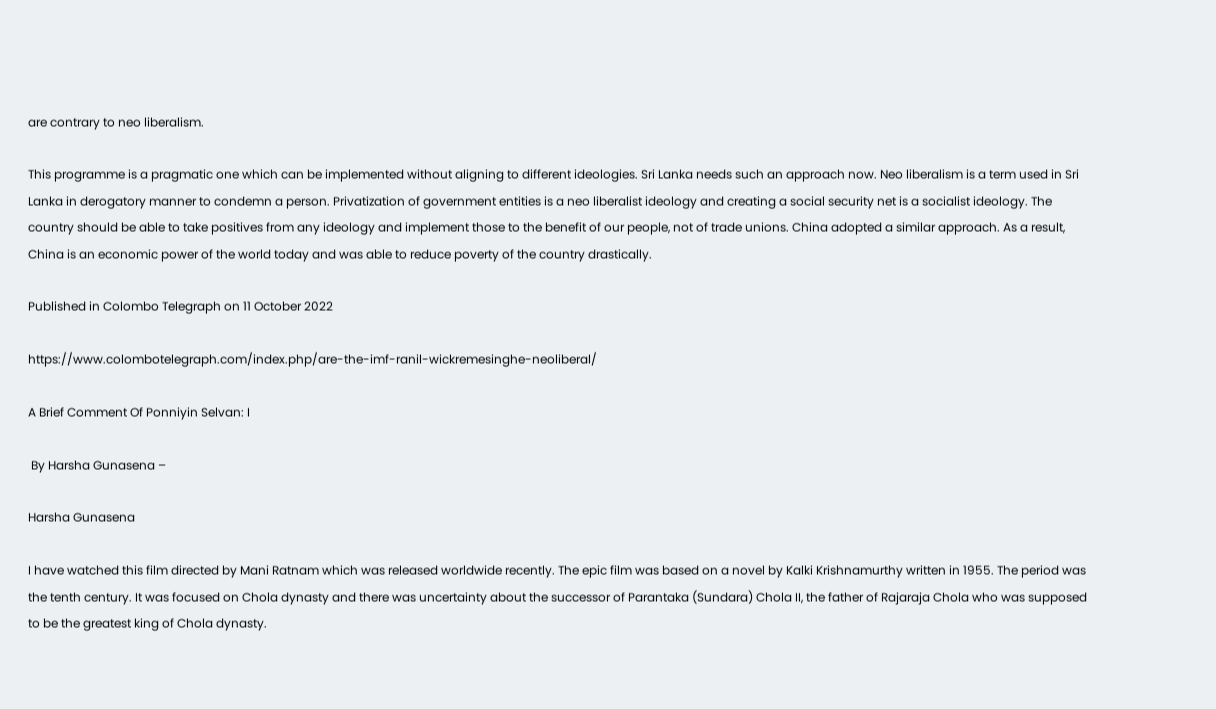are contrary to neo liberalism.

This programme is a pragmatic one which can be implemented without aligning to different ideologies. Sri Lanka needs such an approach now. Neo liberalism is a term used in Sri Lanka in derogatory manner to condemn a person. Privatization of government entities is a neo liberalist ideology and creating a social security net is a socialist ideology. The country should be able to take positives from any ideology and implement those to the benefit of our people, not of trade unions. China adopted a similar approach. As a result, China is an economic power of the world today and was able to reduce poverty of the country drastically.

Published in Colombo Telegraph on 11 October 2022

https://www.colombotelegraph.com/index.php/are-the-imf-ranil-wickremesinghe-neoliberal/

A Brief Comment Of Ponniyin Selvan: I

 By Harsha Gunasena –

Harsha Gunasena

I have watched this film directed by Mani Ratnam which was released worldwide recently. The epic film was based on a novel by Kalki Krishnamurthy written in 1955. The period was the tenth century. It was focused on Chola dynasty and there was uncertainty about the successor of Parantaka (Sundara) Chola II, the father of Rajaraja Chola who was supposed to be the greatest king of Chola dynasty.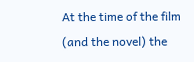At the time of the film (and the novel) the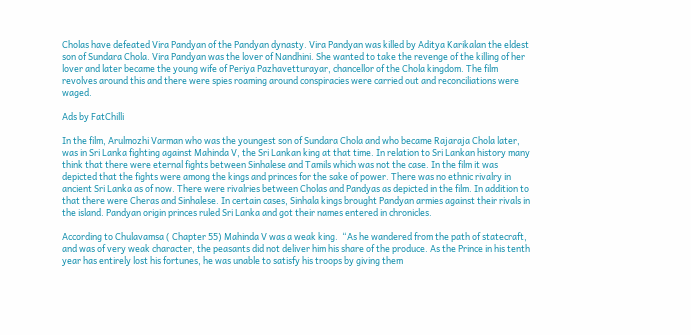Cholas have defeated Vira Pandyan of the Pandyan dynasty. Vira Pandyan was killed by Aditya Karikalan the eldest son of Sundara Chola. Vira Pandyan was the lover of Nandhini. She wanted to take the revenge of the killing of her lover and later became the young wife of Periya Pazhavetturayar, chancellor of the Chola kingdom. The film revolves around this and there were spies roaming around conspiracies were carried out and reconciliations were waged.

Ads by FatChilli

In the film, Arulmozhi Varman who was the youngest son of Sundara Chola and who became Rajaraja Chola later, was in Sri Lanka fighting against Mahinda V, the Sri Lankan king at that time. In relation to Sri Lankan history many think that there were eternal fights between Sinhalese and Tamils which was not the case. In the film it was depicted that the fights were among the kings and princes for the sake of power. There was no ethnic rivalry in ancient Sri Lanka as of now. There were rivalries between Cholas and Pandyas as depicted in the film. In addition to that there were Cheras and Sinhalese. In certain cases, Sinhala kings brought Pandyan armies against their rivals in the island. Pandyan origin princes ruled Sri Lanka and got their names entered in chronicles.

According to Chulavamsa ( Chapter 55) Mahinda V was a weak king.  “As he wandered from the path of statecraft, and was of very weak character, the peasants did not deliver him his share of the produce. As the Prince in his tenth year has entirely lost his fortunes, he was unable to satisfy his troops by giving them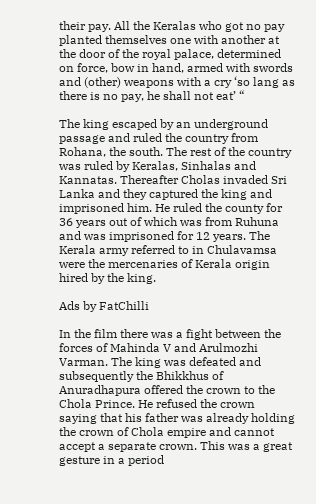their pay. All the Keralas who got no pay planted themselves one with another at the door of the royal palace, determined on force, bow in hand, armed with swords and (other) weapons with a cry ‘so lang as there is no pay, he shall not eat’ “

The king escaped by an underground passage and ruled the country from Rohana, the south. The rest of the country was ruled by Keralas, Sinhalas and Kannatas. Thereafter Cholas invaded Sri Lanka and they captured the king and imprisoned him. He ruled the county for 36 years out of which was from Ruhuna and was imprisoned for 12 years. The Kerala army referred to in Chulavamsa were the mercenaries of Kerala origin hired by the king.

Ads by FatChilli

In the film there was a fight between the forces of Mahinda V and Arulmozhi Varman. The king was defeated and subsequently the Bhikkhus of Anuradhapura offered the crown to the Chola Prince. He refused the crown saying that his father was already holding the crown of Chola empire and cannot accept a separate crown. This was a great gesture in a period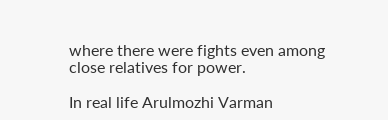where there were fights even among close relatives for power.

In real life Arulmozhi Varman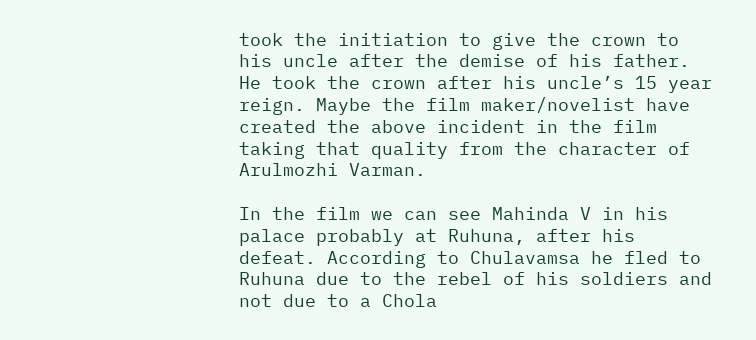took the initiation to give the crown to his uncle after the demise of his father. He took the crown after his uncle’s 15 year reign. Maybe the film maker/novelist have created the above incident in the film taking that quality from the character of Arulmozhi Varman.

In the film we can see Mahinda V in his palace probably at Ruhuna, after his defeat. According to Chulavamsa he fled to Ruhuna due to the rebel of his soldiers and not due to a Chola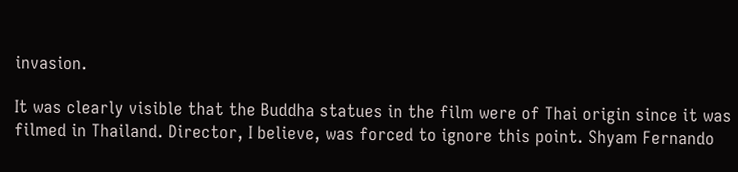invasion.

It was clearly visible that the Buddha statues in the film were of Thai origin since it was filmed in Thailand. Director, I believe, was forced to ignore this point. Shyam Fernando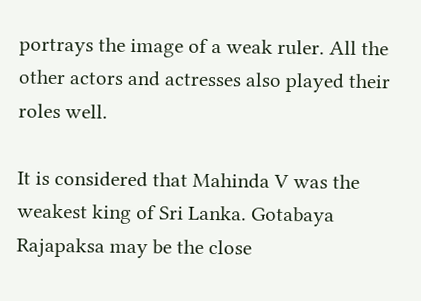portrays the image of a weak ruler. All the other actors and actresses also played their roles well.

It is considered that Mahinda V was the weakest king of Sri Lanka. Gotabaya Rajapaksa may be the close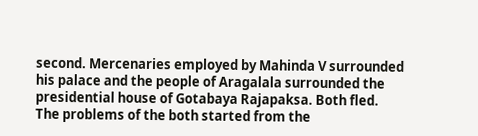second. Mercenaries employed by Mahinda V surrounded his palace and the people of Aragalala surrounded the presidential house of Gotabaya Rajapaksa. Both fled.  The problems of the both started from the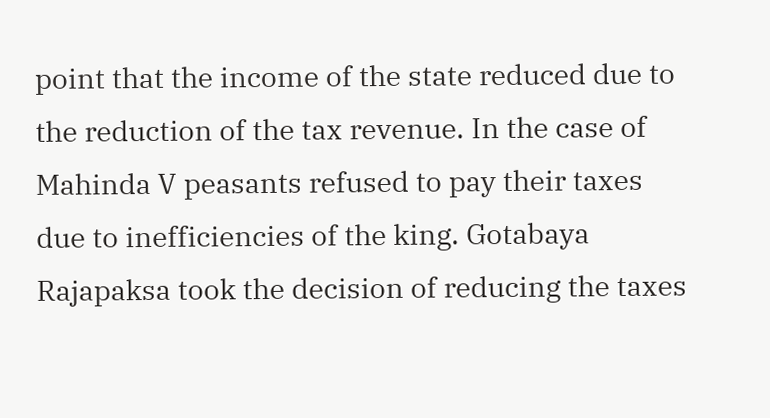point that the income of the state reduced due to the reduction of the tax revenue. In the case of Mahinda V peasants refused to pay their taxes due to inefficiencies of the king. Gotabaya Rajapaksa took the decision of reducing the taxes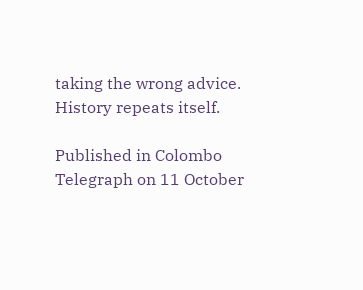taking the wrong advice. History repeats itself.

Published in Colombo Telegraph on 11 October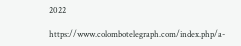2022

https://www.colombotelegraph.com/index.php/a-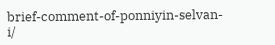brief-comment-of-ponniyin-selvan-i/